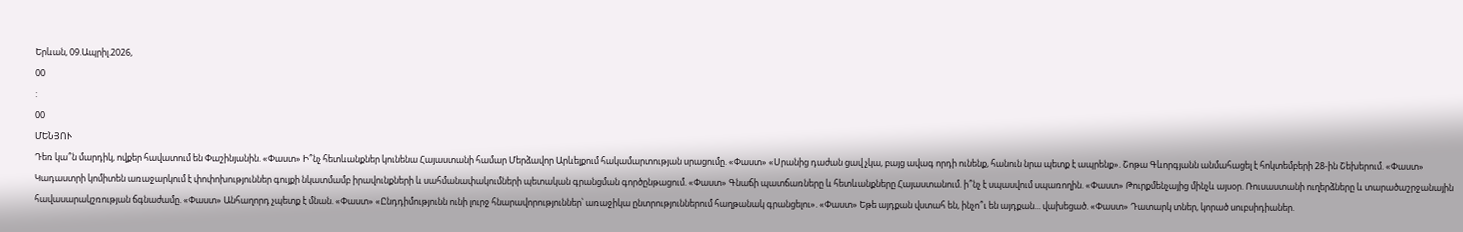Երևան, 09.Ապրիլ.2026,
00
:
00
ՄԵՆՅՈՒ
Դեռ կա՞ն մարդիկ, ովքեր հավատում են Փաշինյանին. «Փաստ» Ի՞նչ հետևանքներ կունենա Հայաստանի համար Մերձավոր Արևելքում հակամարտության սրացումը. «Փաստ» «Սրանից դաժան ցավ չկա, բայց ավագ որդի ունենք, հանուն նրա պետք է ապրենք». Շոթա Գևորգյանն անմահացել է հոկտեմբերի 28-ին Շեխերում. «Փաստ» Կադաստրի կոմիտեն առաջարկում է փոփոխություններ գույքի նկատմամբ իրավունքների և սահմանափակումների պետական գրանցման գործընթացում. «Փաստ» Գնաճի պատճառները և հետևանքները Հայաստանում. ի՞նչ է սպասվում սպառողին. «Փաստ» Թուրքմենչայից մինչև այսօր. Ռուսաստանի ուղերձները և տարածաշրջանային հավասարակշռության ճգնաժամը. «Փաստ» Անհաղորդ չպետք է մնան. «Փաստ» «Ընդդիմությունն ունի լուրջ հնարավորություններ՝ առաջիկա ընտրություններում հաղթանակ գրանցելու». «Փաստ» Եթե այդքան վստահ են, ինչո՞ւ են այդքան... վախեցած. «Փաստ» Դատարկ տներ, կորած սուբսիդիաներ.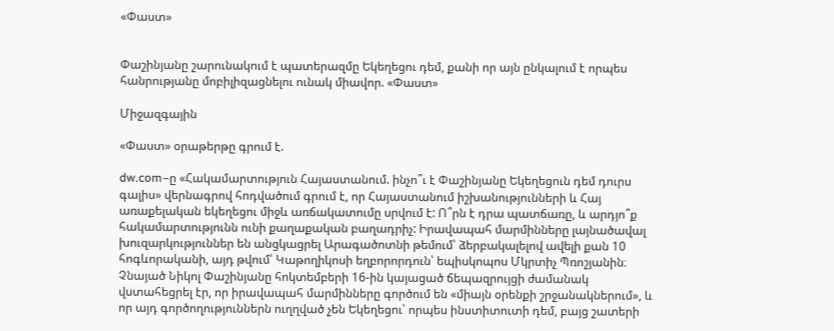«Փաստ»


Փաշինյանը շարունակում է պատերազմը Եկեղեցու դեմ, քանի որ այն ընկալում է որպես հանրությանը մոբիլիզացնելու ունակ միավոր. «Փաստ»

Միջազգային

«Փաստ» օրաթերթը գրում է.

dw.com–ը «Հակամարտություն Հայաստանում. ինչո՞ւ է Փաշինյանը Եկեղեցուն դեմ դուրս գալիս» վերնագրով հոդվածում գրում է, որ Հայաստանում իշխանությունների և Հայ առաքելական եկեղեցու միջև առճակատումը սրվում է: Ո՞րն է դրա պատճառը, և արդյո՞ք հակամարտությունն ունի քաղաքական բաղադրիչ: Իրավապահ մարմինները լայնածավալ խուզարկություններ են անցկացրել Արագածոտնի թեմում՝ ձերբակալելով ավելի քան 10 հոգևորականի, այդ թվում՝ Կաթողիկոսի եղբորորդուն՝ եպիսկոպոս Մկրտիչ Պռոշյանին։ Չնայած Նիկոլ Փաշինյանը հոկտեմբերի 16-ին կայացած ճեպազրույցի ժամանակ վստահեցրել էր, որ իրավապահ մարմինները գործում են «միայն օրենքի շրջանակներում», և որ այդ գործողություններն ուղղված չեն Եկեղեցու՝ որպես ինստիտուտի դեմ, բայց շատերի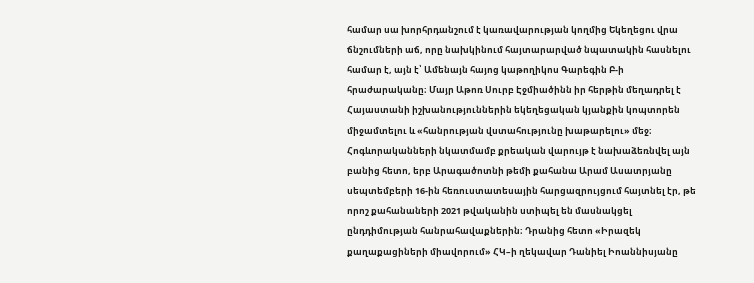համար սա խորհրդանշում է կառավարության կողմից Եկեղեցու վրա ճնշումների աճ, որը նախկինում հայտարարված նպատակին հասնելու համար է, այն է՝ Ամենայն հայոց կաթողիկոս Գարեգին Բ-ի հրաժարականը։ Մայր Աթոռ Սուրբ Էջմիածինն իր հերթին մեղադրել է Հայաստանի իշխանություններին եկեղեցական կյանքին կոպտորեն միջամտելու և «հանրության վստահությունը խաթարելու» մեջ։ Հոգևորականների նկատմամբ քրեական վարույթ է նախաձեռնվել այն բանից հետո, երբ Արագածոտնի թեմի քահանա Արամ Ասատրյանը սեպտեմբերի 16-ին հեռուստատեսային հարցազրույցում հայտնել էր, թե որոշ քահանաների 2021 թվականին ստիպել են մասնակցել ընդդիմության հանրահավաքներին։ Դրանից հետո «Իրազեկ քաղաքացիների միավորում» ՀԿ–ի ղեկավար Դանիել Իոաննիսյանը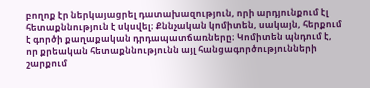բողոք էր ներկայացրել դատախազություն, որի արդյունքում էլ հետաքննություն է սկսվել։ Քննչական կոմիտեն, սակայն, հերքում է գործի քաղաքական դրդապատճառները։ Կոմիտեն պնդում է, որ քրեական հետաքննությունն այլ հանցագործությունների շարքում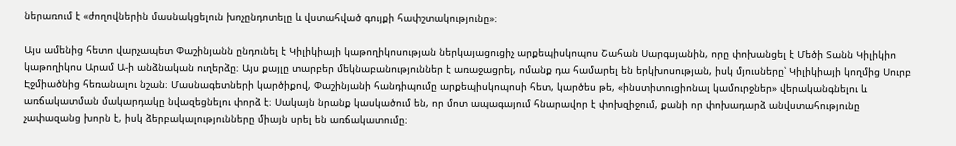ներառում է «ժողովներին մասնակցելուն խոչընդոտելը և վստահված գույքի հափշտակությունը»։

Այս ամենից հետո վարչապետ Փաշինյանն ընդունել է Կիլիկիայի կաթողիկոսության ներկայացուցիչ արքեպիսկոպոս Շահան Սարգսյանին, որը փոխանցել է Մեծի Տանն Կիլիկիո կաթողիկոս Արամ Ա-ի անձնական ուղերձը։ Այս քայլը տարբեր մեկնաբանություններ է առաջացրել, ոմանք դա համարել են երկխոսության, իսկ մյուսները՝ Կիլիկիայի կողմից Սուրբ Էջմիածնից հեռանալու նշան։ Մասնագետների կարծիքով, Փաշինյանի հանդիպումը արքեպիսկոպոսի հետ, կարծես թե, «ինստիտուցիոնալ կամուրջներ» վերականգնելու և առճակատման մակարդակը նվազեցնելու փորձ է։ Սակայն նրանք կասկածում են, որ մոտ ապագայում հնարավոր է փոխզիջում, քանի որ փոխադարձ անվստահությունը չափազանց խորն է, իսկ ձերբակալությունները միայն սրել են առճակատումը։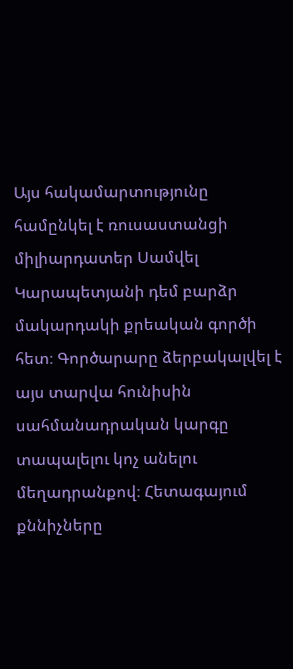Այս հակամարտությունը համընկել է ռուսաստանցի միլիարդատեր Սամվել Կարապետյանի դեմ բարձր մակարդակի քրեական գործի հետ։ Գործարարը ձերբակալվել է այս տարվա հունիսին սահմանադրական կարգը տապալելու կոչ անելու մեղադրանքով։ Հետագայում քննիչները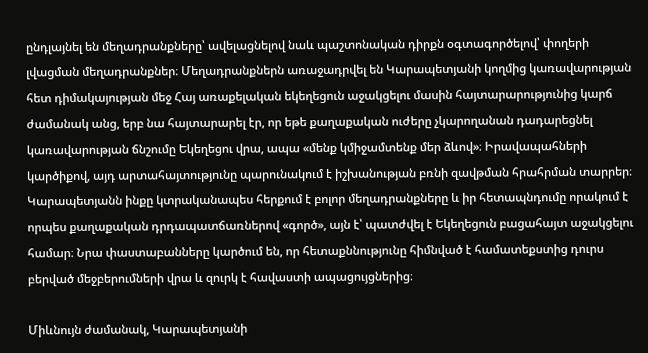ընդլայնել են մեղադրանքները՝ ավելացնելով նաև պաշտոնական դիրքն օգտագործելով՝ փողերի լվացման մեղադրանքներ։ Մեղադրանքներն առաջադրվել են Կարապետյանի կողմից կառավարության հետ դիմակայության մեջ Հայ առաքելական եկեղեցուն աջակցելու մասին հայտարարությունից կարճ ժամանակ անց, երբ նա հայտարարել էր, որ եթե քաղաքական ուժերը չկարողանան դադարեցնել կառավարության ճնշումը Եկեղեցու վրա, ապա «մենք կմիջամտենք մեր ձևով»։ Իրավապահների կարծիքով, այդ արտահայտությունը պարունակում է իշխանության բռնի զավթման հրահրման տարրեր։ Կարապետյանն ինքը կտրականապես հերքում է բոլոր մեղադրանքները և իր հետապնդումը որակում է որպես քաղաքական դրդապատճառներով «գործ», այն է՝ պատժվել է Եկեղեցուն բացահայտ աջակցելու համար։ Նրա փաստաբանները կարծում են, որ հետաքննությունը հիմնված է համատեքստից դուրս բերված մեջբերումների վրա և զուրկ է հավաստի ապացույցներից։

Միևնույն ժամանակ, Կարապետյանի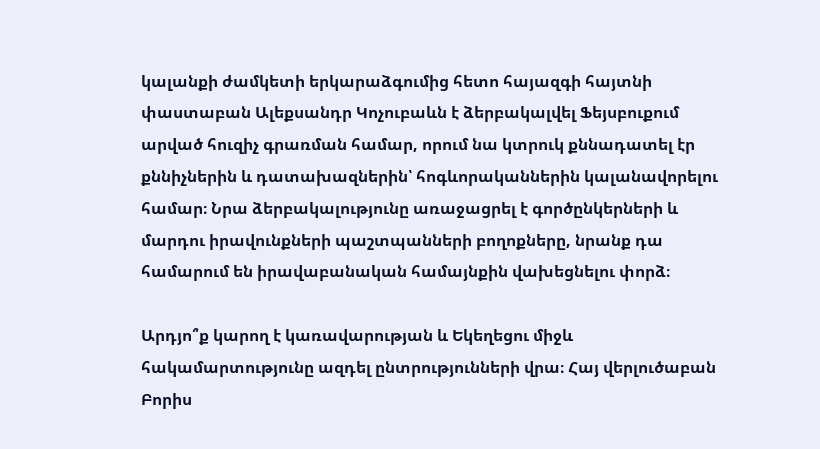կալանքի ժամկետի երկարաձգումից հետո հայազգի հայտնի փաստաբան Ալեքսանդր Կոչուբաևն է ձերբակալվել Ֆեյսբուքում արված հուզիչ գրառման համար, որում նա կտրուկ քննադատել էր քննիչներին և դատախազներին՝ հոգևորականներին կալանավորելու համար։ Նրա ձերբակալությունը առաջացրել է գործընկերների և մարդու իրավունքների պաշտպանների բողոքները, նրանք դա համարում են իրավաբանական համայնքին վախեցնելու փորձ։

Արդյո՞ք կարող է կառավարության և Եկեղեցու միջև հակամարտությունը ազդել ընտրությունների վրա։ Հայ վերլուծաբան Բորիս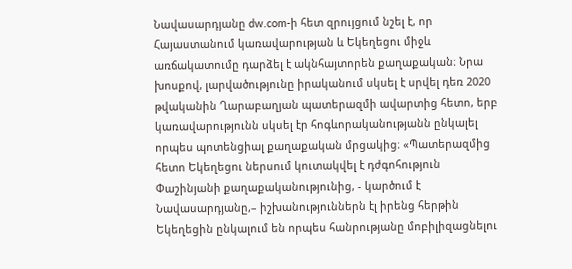Նավասարդյանը dw.com-ի հետ զրույցում նշել է, որ Հայաստանում կառավարության և Եկեղեցու միջև առճակատումը դարձել է ակնհայտորեն քաղաքական։ Նրա խոսքով, լարվածությունը իրականում սկսել է սրվել դեռ 2020 թվականին Ղարաբաղյան պատերազմի ավարտից հետո, երբ կառավարությունն սկսել էր հոգևորականությանն ընկալել որպես պոտենցիալ քաղաքական մրցակից։ «Պատերազմից հետո Եկեղեցու ներսում կուտակվել է դժգոհություն Փաշինյանի քաղաքականությունից, - կարծում է Նավասարդյանը,– իշխանություններն էլ իրենց հերթին Եկեղեցին ընկալում են որպես հանրությանը մոբիլիզացնելու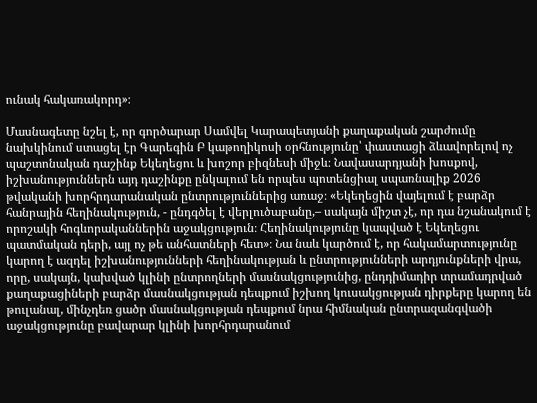ունակ հակառակորդ»։

Մասնագետը նշել է, որ գործարար Սամվել Կարապետյանի քաղաքական շարժումը նախկինում ստացել էր Գարեգին Բ կաթողիկոսի օրհնությունը՝ փաստացի ձևավորելով ոչ պաշտոնական դաշինք Եկեղեցու և խոշոր բիզնեսի միջև։ Նավասարդյանի խոսքով, իշխանություններն այդ դաշինքը ընկալում են որպես պոտենցիալ սպառնալիք 2026 թվականի խորհրդարանական ընտրություններից առաջ։ «Եկեղեցին վայելում է բարձր հանրային հեղինակություն, - ընդգծել է վերլուծաբանը,– սակայն միշտ չէ, որ դա նշանակում է որոշակի հոգևորականներին աջակցություն։ Հեղինակությունը կապված է Եկեղեցու պատմական դերի, այլ ոչ թե անհատների հետ»։ Նա նաև կարծում է, որ հակամարտությունը կարող է ազդել իշխանությունների հեղինակության և ընտրությունների արդյունքների վրա, որը, սակայն, կախված կլինի ընտրողների մասնակցությունից, ընդդիմադիր տրամադրված քաղաքացիների բարձր մասնակցության դեպքում իշխող կուսակցության դիրքերը կարող են թուլանալ, մինչդեռ ցածր մասնակցության դեպքում նրա հիմնական ընտրազանգվածի աջակցությունը բավարար կլինի խորհրդարանում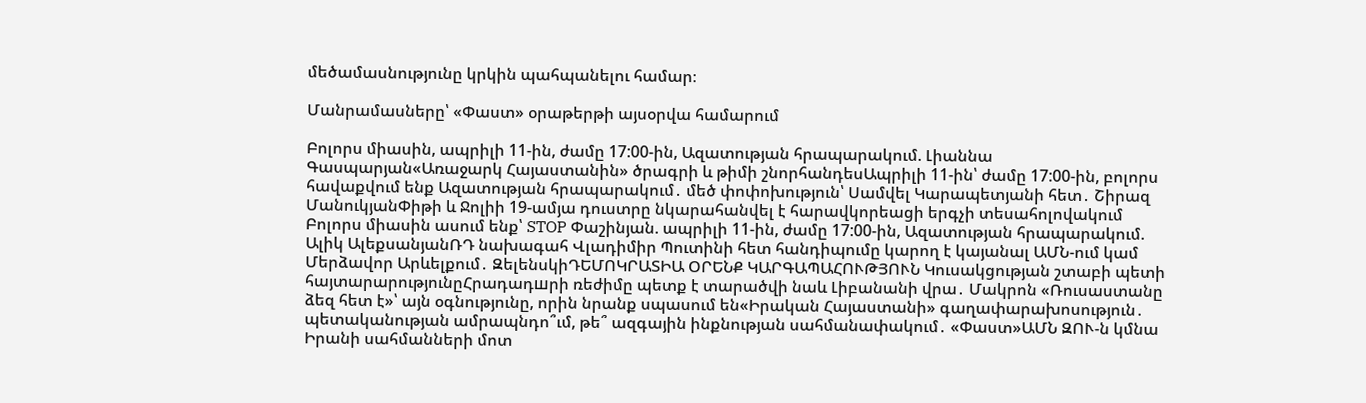մեծամասնությունը կրկին պահպանելու համար։

Մանրամասները՝ «Փաստ» օրաթերթի այսօրվա համարում

Բոլորս միասին, ապրիլի 11-ին, ժամը 17:00-ին, Ազատության հրապարակում. Լիաննա Գասպարյան«Առաջարկ Հայաստանին» ծրագրի և թիմի շնորհանդեսԱպրիլի 11-ին՝ ժամը 17:00-ին, բոլորս հավաքվում ենք Ազատության հրապարակում․ մեծ փոփոխություն՝ Սամվել Կարապետյանի հետ․ Շիրազ ՄանուկյանՓիթի և Ջոլիի 19-ամյա դուստրը նկարահանվել է հարավկորեացի երգչի տեսահոլովակում Բոլորս միասին ասում ենք՝ STOP Փաշինյան. ապրիլի 11-ին, ժամը 17:00-ին, Ազատության հրապարակում. Ալիկ ԱլեքսանյանՌԴ նախագահ Վլադիմիր Պուտինի հետ հանդիպումը կարող է կայանալ ԱՄՆ-ում կամ Մերձավոր Արևելքում․ ԶելենսկիԴԵՄՈԿՐԱՏԻԱ ՕՐԵՆՔ ԿԱՐԳԱՊԱՀՈՒԹՅՈՒՆ Կուսակցության շտաբի պետի հայտարարությունըՀրադադшրի ռեժիմը պետք է տարածվի նաև Լիբանանի վրա․ Մակրոն «Ռուսաստանը ձեզ հետ է»՝ այն օգնությունը, որին նրանք սպասում են«Իրական Հայաստանի» գաղափարախոսություն․ պետականության ամրապնդո՞ւմ, թե՞ ազգային ինքնության սահմանափակում․ «Փաստ»ԱՄՆ ԶՈՒ-ն կմնա Իրանի սահմանների մոտ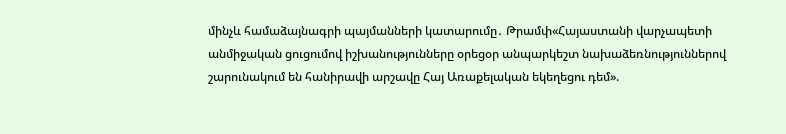մինչև համաձայնագրի պայմանների կատարումը․ Թրամփ«Հայաստանի վարչապետի անմիջական ցուցումով իշխանությունները օրեցօր անպարկեշտ նախաձեռնություններով շարունակում են հանիրավի արշավը Հայ Առաքելական եկեղեցու դեմ».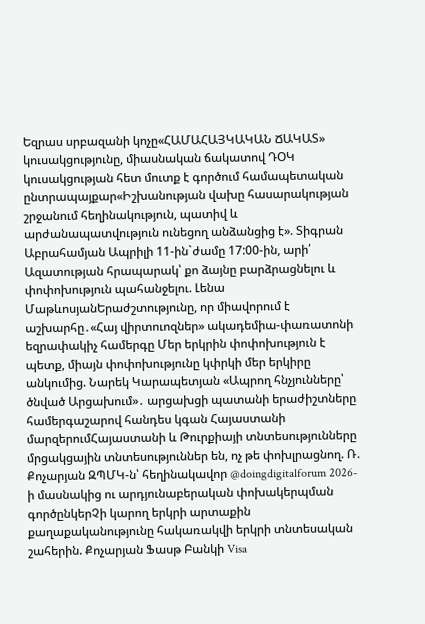Եզրաս սրբազանի կոչը«ՀԱՄԱՀԱՅԿԱԿԱՆ ՃԱԿԱՏ» կուսակցությունը, միասնական ճակատով ԴՕԿ կուսակցության հետ մուտք է գործում համապետական ընտրապայքար«Իշխանության վախը հասարակության շրջանում հեղինակություն, պատիվ և արժանապատվություն ունեցող անձանցից է». Տիգրան Աբրահամյան Ապրիլի 11-ին`ժամը 17:00-ին, արի՛ Ազատության հրապարակ՝ քո ձայնը բարձրացնելու և փոփոխություն պահանջելու. Լենա ՄաթևոսյանԵրաժշտությունը, որ միավորում է աշխարհը․«Հայ վիրտուոզներ» ակադեմիա-փառատոնի եզրափակիչ համերգը Մեր երկրին փոփոխություն է պետք, միայն փոփոխությունը կփրկի մեր երկիրը անկումից. Նարեկ Կարապետյան «Ապրող հնչյունները՝ ծնված Արցախում»․ արցախցի պատանի երաժիշտները համերգաշարով հանդես կգան Հայաստանի մարզերումՀայաստանի և Թուրքիայի տնտեսությունները մրցակցային տնտեսություններ են, ոչ թե փոխլրացնող. Ռ. Քոչարյան ԶՊՄԿ-ն՝ հեղինակավոր @doingdigitalforum 2026-ի մասնակից ու արդյունաբերական փոխակերպման գործընկերՉի կարող երկրի արտաքին քաղաքականությունը հակառակվի երկրի տնտեսական շահերին. Քոչարյան Ֆասթ Բանկի Visa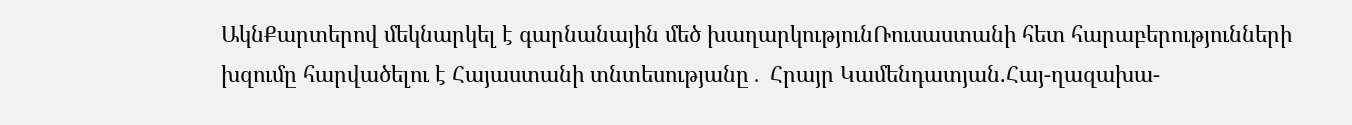ԱկնՔարտերով մեկնարկել է գարնանային մեծ խաղարկությունՌուսաստանի հետ հարաբերությունների խզումը հարվածելու է Հայաստանի տնտեսությանը․ Հրայր Կամենդատյան.Հայ-ղազախա-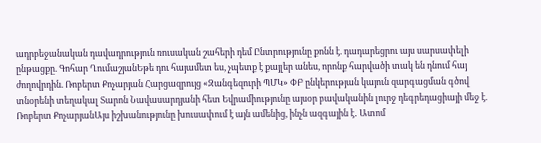ադրբեջանական դավադրություն ռուսական շահերի դեմ Ընտրությունը քոնն է. դադարեցրու այս սարսափելի ընթացքը. Գոհար ՂումաշյանԵթե դու հայամետ ես, չպետք է քայլեր անես, որոնք հարվածի տակ են դնում հայ ժողովրդին. Ռոբերտ Քոչարյան Հարցազրույց «Զանգեզուրի ՊՄԿ» ՓԲ ընկերության կայուն զարգացման գծով տնօրենի տեղակալ Տարոն Նավասարդյանի հետ Եվրամիությունը այսօր բավականին լուրջ դեգրեդացիայի մեջ է. Ռոբերտ ՔոչարյանԱյս իշխանությունը խուսափում է այն ամենից, ինչն ազգային է․ Ատոմ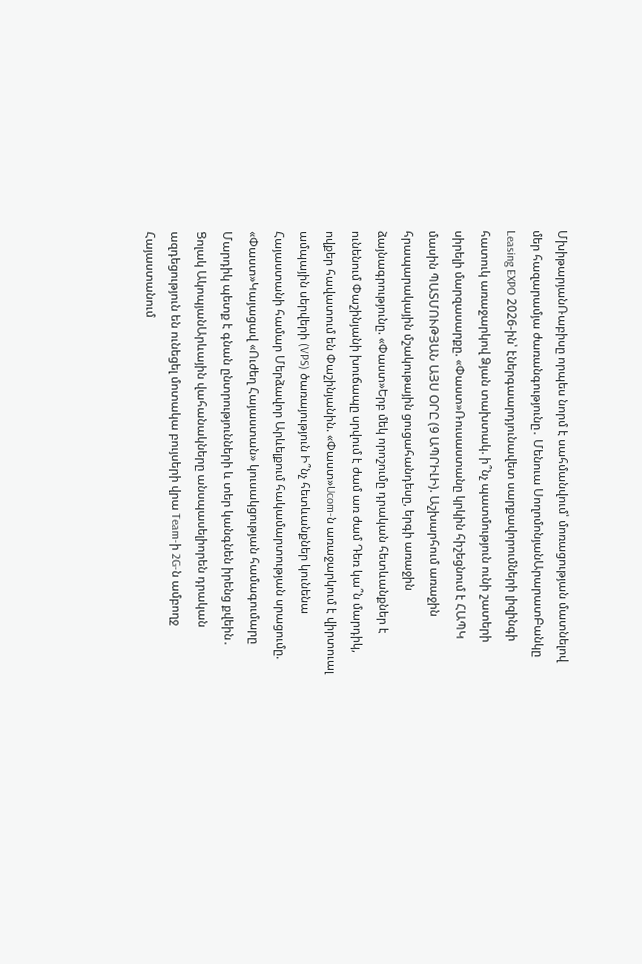ՄխիթարյանՌաբիսը որպես նորմ է սահմանվում՝ մոռացության մատնելով մեր հազարամյա ժառանգությունը․ Մենուա ՍողոմոնյանԱրարատԲանկը Leasing EXPO 2026-ին՝ էներգաարդյունավետ սարքավորումների լիզինգի հատուկ առաջարկով Ձյան տախտակ. ի՞նչ պատմություն ունի շատերի սիրելի մարզասարքը. «Փաստ»Ռուսաստանը կրկին հիշեցնում է ՀԱՊԿ մասին ՊԱՏՄՈՒԹՅԱՆ ԱՅՍ ՕՐԸ (9 ԱՊՐԻԼԻ). Աշխարհում առաջին հրապարակային մշակութային ցուցահանդեսը, երգի առաջին ձայնագրությունը. «Փաստ»Երբ մեկ որոշումը դրական հետևանքներ է ունենում Փաշինյանի խուճապը սրվում է ժամ առ ժամ Դեռ կա՞ն մարդիկ, ովքեր հավատում են Փաշինյանին. «Փաստ»Ucom-ն առաջարկում է վիրտուալ ամպային սերվերի (VPS) ծառայություն Ի՞նչ հետևանքներ կունենա Հայաստանի համար Մերձավոր Արևելքում հակամարտության սրացումը. «Փաստ»Կայացավ «Ուժեղ Հայաստան» կուսակցության համագումարը Մարդիկ պետք է գնան ընտրությունների և տեր կանգնեն իրենց քվեին․ Ցոլակ ԱկոպյանԱրևային վահանակները անսպասելիորեն դրական ազդեցություն են ունեցել մոտակա բույսերի վրա Team-ի 2G-ն ամբողջ Հայաստանում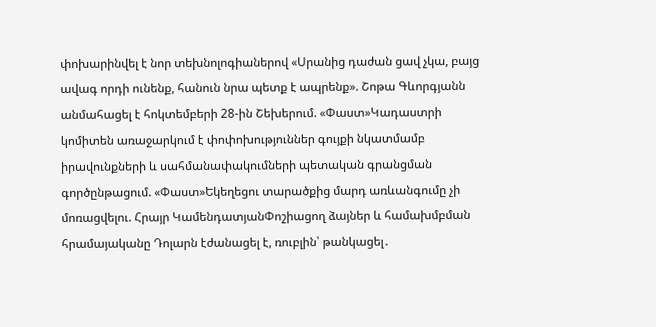փոխարինվել է նոր տեխնոլոգիաներով «Սրանից դաժան ցավ չկա, բայց ավագ որդի ունենք, հանուն նրա պետք է ապրենք». Շոթա Գևորգյանն անմահացել է հոկտեմբերի 28-ին Շեխերում. «Փաստ»Կադաստրի կոմիտեն առաջարկում է փոփոխություններ գույքի նկատմամբ իրավունքների և սահմանափակումների պետական գրանցման գործընթացում. «Փաստ»Եկեղեցու տարածքից մարդ առևանգումը չի մոռացվելու. Հրայր ԿամենդատյանՓոշիացող ձայներ և համախմբման հրամայականը Դոլարն էժանացել է, ռուբլին՝ թանկացել․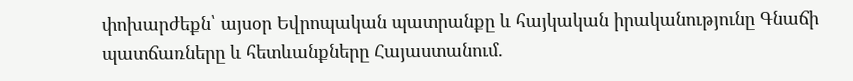փոխարժեքն՝ այսօր Եվրոպական պատրանքը և հայկական իրականությունը Գնաճի պատճառները և հետևանքները Հայաստանում.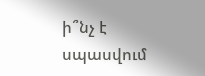ի՞նչ է սպասվում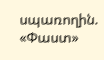սպառողին. «Փաստ»